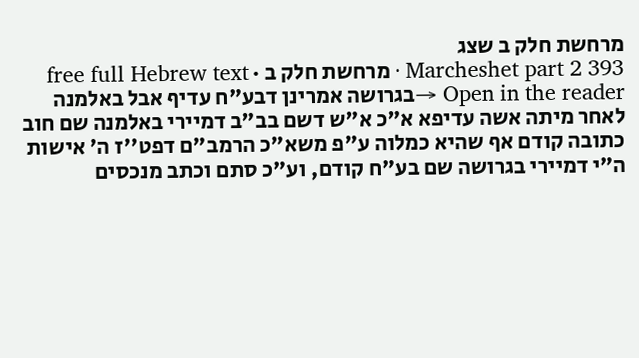מרחשת חלק ב שצג
Marcheshet part 2 393 · מרחשת חלק ב · free full Hebrew text
Open in the reader →בגרושה אמרינן דבע"ח עדיף אבל באלמנה לאחר מיתה אשה עדיפא א"כ א"ש דשם בב"ב דמיירי באלמנה שם חוב כתובה קודם אף שהיא כמלוה ע"פ משא"כ הרמב"ם דפט''ז ה' אישות ה"י דמיירי בגרושה שם בע"ח קודם, וע"כ סתם וכתב מנכסים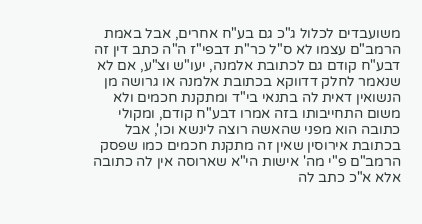משועבדים לכלול ג"כ גם בע"ח אחרים, אבל באמת הרמב"ם עצמו לא ס"ל כר"ת דבפי"ז ה"ה כתב דין זה דבע"ח קודם גם לכתובת אלמנה, יעו"ש וצ"ע, אם לא שנאמר לחלק דדווקא בכתובת אלמנה או גרושה מן הנשואין דאית לה בתנאי בי"ד ומתקנת חכמים ולא משום התחייבותו בזה אמרו דבע"ח קודם, ומקולי כתובה הוא מפני שהאשה רוצה לינשא וכו', אבל בכתובת אירוסין שאין זה מתקנת חכמים כמו שפסק הרמב"ם פ"י מה' אישות הי"א שארוסה אין לה כתובה אלא א"כ כתב לה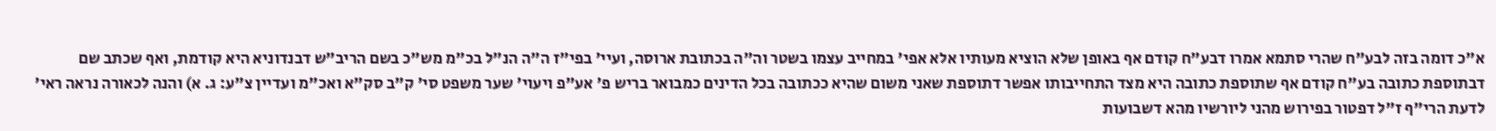א"כ דומה בזה לבע"ח שהרי סתמא אמרו דבע"ח קודם אף באופן שלא הוציא מעותיו אלא אפי' במחייב עצמו בשטר וה"ה בכתובת ארוסה, ועיי' בפי"ז ה"ה הנ"ל בכ"מ מש"כ בשם הריב"ש דבנדוניא היא קודמת, ואף שכתב שם דבתוספת כתובה בע"ח קודם אף שתוספת כתובה היא מצד התחייבותו אפשר דתוספת שאני משום שהיא ככתובה בכל הדינים כמבואר בריש פ' אע"פ ויעוי' שער משפט סי' ק"ב סק"א ואכ"מ ועדיין צ"ע: ג. א) והנה לכאורה נראה ראי' לדעת הרי"ף ז"ל דפטור בפירוש מהני ליורשיו מהא דשבועות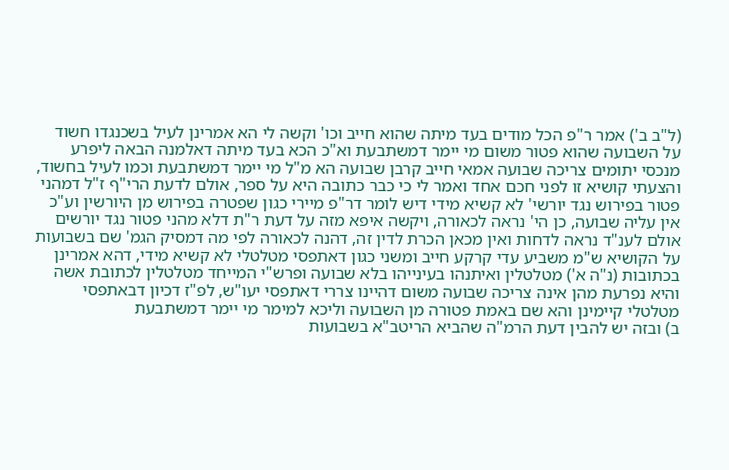(ל"ב ב') אמר ר"פ הכל מודים בעד מיתה שהוא חייב וכו' וקשה לי הא אמרינן לעיל בשכנגדו חשוד על השבועה שהוא פטור משום מי יימר דמשתבעת וא"כ הכא בעד מיתה דאלמנה הבאה ליפרע מנכסי יתומים צריכה שבועה אמאי חייב קרבן שבועה הא מ"ל מי יימר דמשתבעת וכמו לעיל בחשוד, והצעתי קושיא זו לפני חכם אחד ואמר לי כי כבר כתובה היא על ספר, אולם לדעת הרי"ף ז"ל דמהני פטור בפירוש נגד יורשי' לא קשיא מידי דיש לומר דר"פ מיירי כגון שפטרה בפירוש מן היורשין וע"כ אין עליה שבועה, כן הי' נראה לכאורה, ויקשה איפא מזה על דעת ר"ת דלא מהני פטור נגד יורשים
אולם לענ"ד נראה לדחות ואין מכאן הכרת לדין זה, דהנה לכאורה לפי מה דמסיק הגמ' שם בשבועות על הקושיא ש"מ משביע עדי קרקע חייב ומשני כגון דאתפסי מטלטלי לא קשיא מידי, דהא אמרינן בכתובות (נ"ה א') מטלטלין ואיתנהו בעינייהו בלא שבועה ופרש"י המייחד מטלטלין לכתובת אשה והיא נפרעת מהן אינה צריכה שבועה משום דהיינו צררי דאתפסי יעו"ש, לפ"ז דכיון דבאתפסי מטלטלי קיימינן והא שם באמת פטורה מן השבועה וליכא למימר מי יימר דמשתבעת
ב) ובזה יש להבין דעת הרמ"ה שהביא הריטב"א בשבועות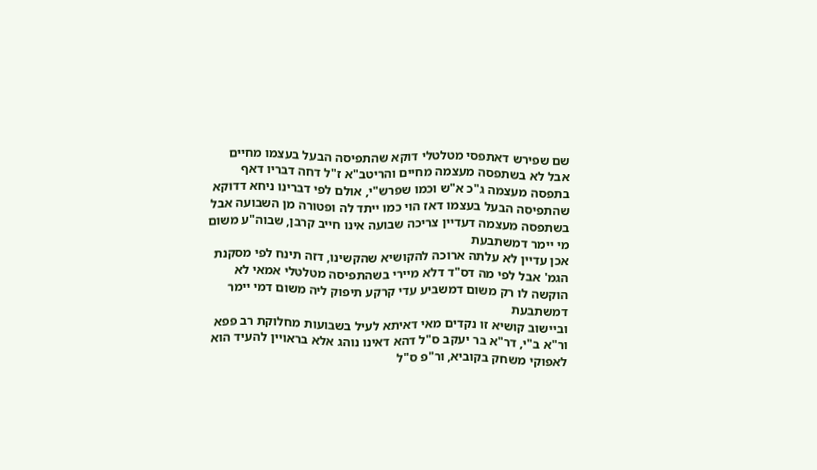שם שפירש דאתפסי מטלטלי דוקא שהתפיסה הבעל בעצמו מחיים אבל לא בשתפסה מעצמה מחיים והריטב"א ז"ל דחה דבריו דאף בתפסה מעצמה ג"כ א"ש וכמו שפרש"י, אולם לפי דברינו ניחא דדוקא שהתפיסה הבעל בעצמו דאז הוי כמו ייתד לה ופטורה מן השבועה אבל בשתפסה מעצמה דעדיין צריכה שבועה אינו חייב קרבן, שבוה"ע משום מי יימר דמשתבעת
אכן עדיין לא עלתה ארוכה להקושיא שהקשינו, דזה תינח לפי מסקנת הגמ' אבל לפי מה דס"ד דלא מיירי בשהתפיסה מטלטלי אמאי לא הוקשה לו רק משום דמשביע עדי קרקע תיפוק ליה משום דמי יימר דמשתבעת
וביישוב קושיא זו נקדים מאי דאיתא לעיל בשבועות מחלוקת רב פפא ור"א ב"י, דר"א בר יעקב ס"ל דהא דאינו נוהג אלא בראויין להעיד הוא לאפוקי משחק בקוביא, ור"פ ס"ל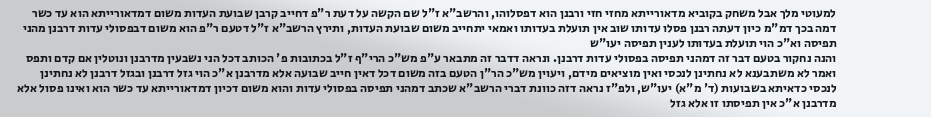למעוטי מלך אבל משחק בקוביא מדאורייתא מחזי חזי ורבנן הוא דפסלוהו, והרשב"א ז"ל שם הקשה על דעת ר"פ דחייב קרבן שבועת העדות משום דמדאורייתא הוא עד כשר דמה בכך דמ"מ כיון דעתה רבנן פסלו עדותו שוב אין תועלת בעדותו ואמאי יתחייב משום שבועת העדות, ותירץ הרשב"א ז"ל דטעם ר"פ הוא משום דבפסולי עדות דרבנן מהני תפיסה וא"כ הוי תועלת בעדותו לענין תפיסה יעו"ש
והנה נחקור בטעם דבר זה דמהני תפיסה בפסולי עדות דרבנן. ונראה דדבר זה מתבאר ע"פ מש"כ הרי"ף ז"ל בכתובות פ' הכותב דכל הני נשבעין מדרבנן ונוטלין אם קדם ותפס ואמר לא משתבענא לא נחתינן לנכסי ואין מוציאים מידם, ויעוין מש"כ הר"ן הטעם בזה משום דכל דאין חייב שבועה אלא מדרבנן א"כ הוי גזל דרבנן ובגזל דרבנן לא נחתינן לנכסי כדאיתא בשבועות (ד' מ"א) יעו"ש, ולפ"ז נראה דזה כוונת דברי הרשב"א שכתב דמהני תפיסה בפסולי עדות והוא משום דכיון דמדאורייתא עד כשר הוא ואינו פסול אלא מדרבנן א"כ אין תפיסתו זו אלא גזל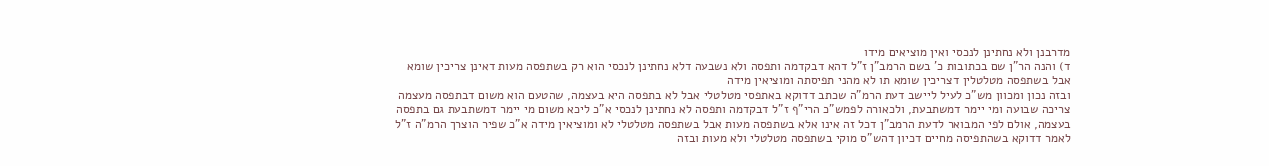מדרבנן ולא נחתינן לנכסי ואין מוציאים מידו
ד) והנה הר"ן שם בכתובות כ' בשם הרמב"ן ז"ל דהא דבקדמה ותפסה ולא נשבעה דלא נחתינן לנכסי הוא רק בשתפסה מעות דאינן צריכין שומא אבל בשתפסה מטלטלין דצריכין שומא תו לא מהני תפיסתה ומוציאין מידה
ובזה נכון ומכוון מש"כ לעיל ליישב דעת הרמ"ה שכתב דדוקא באתפסי מטלטלי אבל לא בתפסה היא בעצמה, שהטעם הוא משום דבתפסה מעצמה צריכה שבועה ומי יימר דמשתבעת, ולכאורה לפמש"כ הרי"ף ז"ל דבקדמה ותפסה לא נחתינן לנכסי א"כ ליכא משום מי יימר דמשתבעת גם בתפסה בעצמה, אולם לפי המבואר לדעת הרמב"ן דכל זה אינו אלא בשתפסה מעות אבל בשתפסה מטלטלי לא ומוציאין מידה א"כ שפיר הוצרך הרמ"ה ז"ל לאמר דדוקא בשהתפיסה מחיים דכיון דהש"ס מוקי בשתפסה מטלטלי ולא מעות ובזה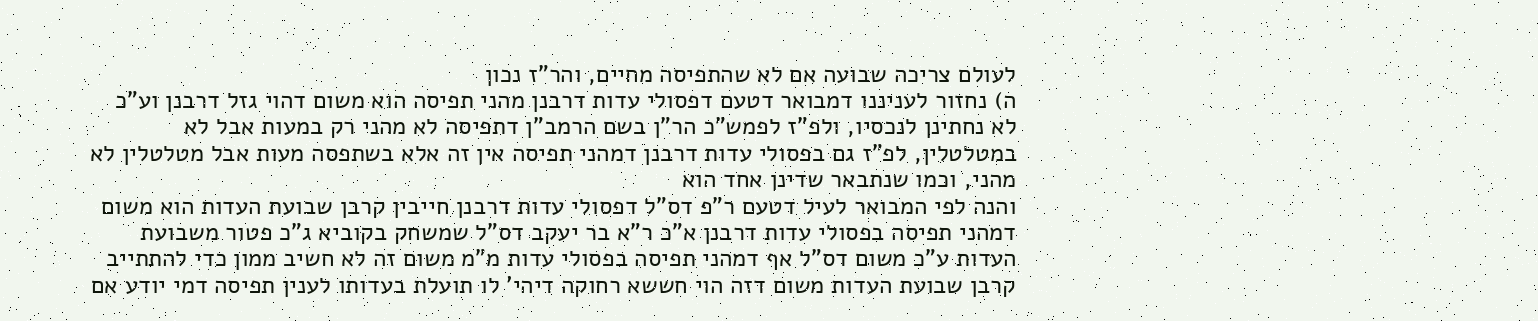לעולם צריכה שבועה אם לא שהתפיסה מחיים, והר"ז נכון
ה) נחזור לעניננו דמבואר דטעם דפסולי עדות דרבנן מהני תפיסה הוא משום דהוי גזל דרבנן וע"כ לא נחתינן לנכסיו, ולפ"ז לפמש"כ הר"ן בשם הרמב"ן דתפיסה לא מהני רק במעות אבל לא במטלטלין, לפ"ז גם בפסולי עדות דרבנן דמהני תפיסה אין זה אלא בשתפסה מעות אבל מטלטלין לא מהני, וכמו שנתבאר שדינן אחד הוא
והנה לפי המבואר לעיל דטעם ר"פ דס"ל דפסולי עדות דרבנן חייבין קרבן שבועת העדות הוא משום דמהני תפיסה בפסולי עדות דרבנן א"כ ר"א בר יעקב דס"ל שמשחק בקוביא ג"כ פטור משבועת העדות ע"כ משום דס"ל אף דמהני תפיסה בפסולי עדות מ"מ משום זה לא חשיב ממון כדי להתתייב קרבן שבועת העדות משום דזה הוי חששא רחוקה דיהי' לו תועלת בעדותו לענין תפיסה דמי יודע אם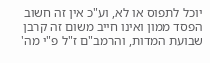יוכל לתפוס או לא, וע"כ אין זה חשוב הפסד ממון ואינו חייב משום זה קרבן שבועת המדות, והרמב"ם ז"ל פ"י מה'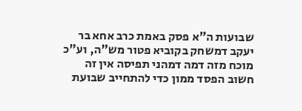שבועות ה"א פסק באמת כרב אחא בר יעקב דמשחק בקוביא פטור מש"ה, וע"כ מוכח מזה דמה דמהני תפיסה אין זה חשוב הפסד ממון כדי להתחייב שבועת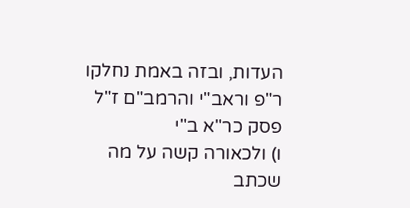העדות, ובזה באמת נחלקו ר"פ וראב"י והרמב"ם ז"ל פסק כר"א ב"י
ו) ולכאורה קשה על מה שכתב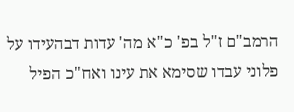הרמב"ם ז"ל בפ' כ"א מה' עדות דבהעידו על פלוני עבדו שסימא את עינו ואח"כ הפיל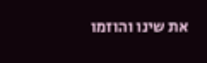את שינו והוזמו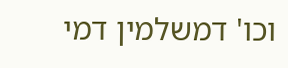וכו' דמשלמין דמי